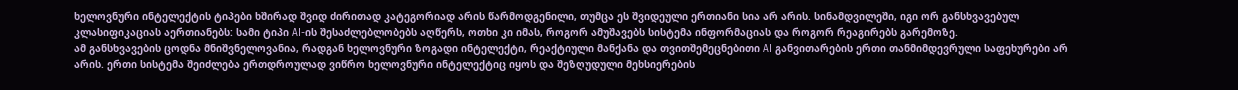ხელოვნური ინტელექტის ტიპები ხშირად შვიდ ძირითად კატეგორიად არის წარმოდგენილი, თუმცა ეს შვიდეული ერთიანი სია არ არის. სინამდვილეში, იგი ორ განსხვავებულ კლასიფიკაციას აერთიანებს: სამი ტიპი AI-ის შესაძლებლობებს აღწერს, ოთხი კი იმას, როგორ ამუშავებს სისტემა ინფორმაციას და როგორ რეაგირებს გარემოზე.
ამ განსხვავების ცოდნა მნიშვნელოვანია, რადგან ხელოვნური ზოგადი ინტელექტი, რეაქტიული მანქანა და თვითშემეცნებითი AI განვითარების ერთი თანმიმდევრული საფეხურები არ არის. ერთი სისტემა შეიძლება ერთდროულად ვიწრო ხელოვნური ინტელექტიც იყოს და შეზღუდული მეხსიერების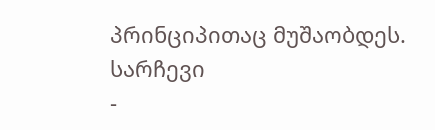პრინციპითაც მუშაობდეს.
სარჩევი
-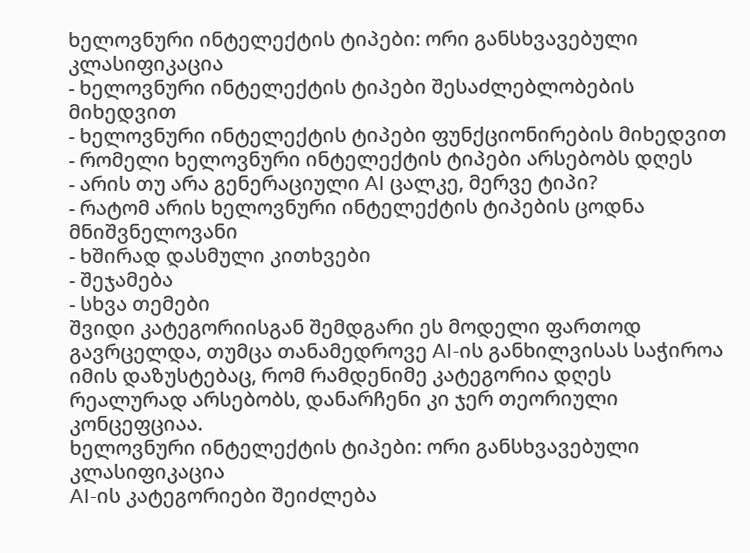ხელოვნური ინტელექტის ტიპები: ორი განსხვავებული კლასიფიკაცია
- ხელოვნური ინტელექტის ტიპები შესაძლებლობების მიხედვით
- ხელოვნური ინტელექტის ტიპები ფუნქციონირების მიხედვით
- რომელი ხელოვნური ინტელექტის ტიპები არსებობს დღეს
- არის თუ არა გენერაციული AI ცალკე, მერვე ტიპი?
- რატომ არის ხელოვნური ინტელექტის ტიპების ცოდნა მნიშვნელოვანი
- ხშირად დასმული კითხვები
- შეჯამება
- სხვა თემები
შვიდი კატეგორიისგან შემდგარი ეს მოდელი ფართოდ გავრცელდა, თუმცა თანამედროვე AI-ის განხილვისას საჭიროა იმის დაზუსტებაც, რომ რამდენიმე კატეგორია დღეს რეალურად არსებობს, დანარჩენი კი ჯერ თეორიული კონცეფციაა.
ხელოვნური ინტელექტის ტიპები: ორი განსხვავებული კლასიფიკაცია
AI-ის კატეგორიები შეიძლება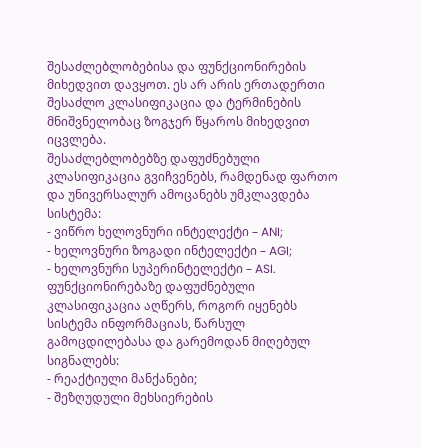შესაძლებლობებისა და ფუნქციონირების მიხედვით დავყოთ. ეს არ არის ერთადერთი შესაძლო კლასიფიკაცია და ტერმინების მნიშვნელობაც ზოგჯერ წყაროს მიხედვით იცვლება.
შესაძლებლობებზე დაფუძნებული კლასიფიკაცია გვიჩვენებს, რამდენად ფართო და უნივერსალურ ამოცანებს უმკლავდება სისტემა:
- ვიწრო ხელოვნური ინტელექტი – ANI;
- ხელოვნური ზოგადი ინტელექტი – AGI;
- ხელოვნური სუპერინტელექტი – ASI.
ფუნქციონირებაზე დაფუძნებული კლასიფიკაცია აღწერს, როგორ იყენებს სისტემა ინფორმაციას, წარსულ გამოცდილებასა და გარემოდან მიღებულ სიგნალებს:
- რეაქტიული მანქანები;
- შეზღუდული მეხსიერების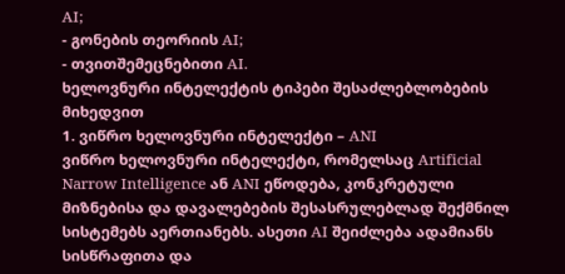AI;
- გონების თეორიის AI;
- თვითშემეცნებითი AI.
ხელოვნური ინტელექტის ტიპები შესაძლებლობების მიხედვით
1. ვიწრო ხელოვნური ინტელექტი – ANI
ვიწრო ხელოვნური ინტელექტი, რომელსაც Artificial Narrow Intelligence ან ANI ეწოდება, კონკრეტული მიზნებისა და დავალებების შესასრულებლად შექმნილ სისტემებს აერთიანებს. ასეთი AI შეიძლება ადამიანს სისწრაფითა და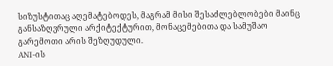სიზუსტითაც აღემატებოდეს, მაგრამ მისი შესაძლებლობები მაინც განსაზღვრული არქიტექტურით, მონაცემებითა და სამუშაო გარემოთი არის შეზღუდული.
ANI-ის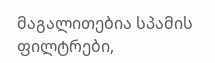მაგალითებია სპამის ფილტრები,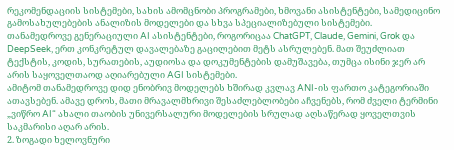რეკომენდაციის სისტემები, სახის ამომცნობი პროგრამები, ხმოვანი ასისტენტები, სამედიცინო გამოსახულებების ანალიზის მოდელები და სხვა სპეციალიზებული სისტემები.
თანამედროვე გენერაციული AI ასისტენტები, როგორიცაა ChatGPT, Claude, Gemini, Grok და DeepSeek, ერთ კონკრეტულ დავალებაზე გაცილებით მეტს ასრულებენ. მათ შეუძლიათ ტექსტის, კოდის, სურათების, აუდიოსა და დოკუმენტების დამუშავება, თუმცა ისინი ჯერ არ არის საყოველთაოდ აღიარებული AGI სისტემები.
ამიტომ თანამედროვე დიდ ენობრივ მოდელებს ხშირად კვლავ ANI-ის ფართო კატეგორიაში ათავსებენ. ამავე დროს, მათი მრავალმხრივი შესაძლებლობები აჩვენებს, რომ ძველი ტერმინი „ვიწრო AI“ ახალი თაობის უნივერსალური მოდელების სრულად აღსაწერად ყოველთვის საკმარისი აღარ არის.
2. ზოგადი ხელოვნური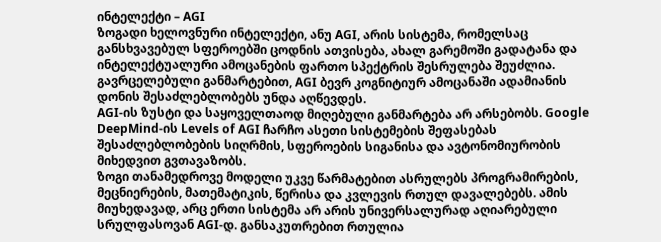ინტელექტი – AGI
ზოგადი ხელოვნური ინტელექტი, ანუ AGI, არის სისტემა, რომელსაც განსხვავებულ სფეროებში ცოდნის ათვისება, ახალ გარემოში გადატანა და ინტელექტუალური ამოცანების ფართო სპექტრის შესრულება შეუძლია. გავრცელებული განმარტებით, AGI ბევრ კოგნიტიურ ამოცანაში ადამიანის დონის შესაძლებლობებს უნდა აღწევდეს.
AGI-ის ზუსტი და საყოველთაოდ მიღებული განმარტება არ არსებობს. Google DeepMind-ის Levels of AGI ჩარჩო ასეთი სისტემების შეფასებას შესაძლებლობების სიღრმის, სფეროების სიგანისა და ავტონომიურობის მიხედვით გვთავაზობს.
ზოგი თანამედროვე მოდელი უკვე წარმატებით ასრულებს პროგრამირების, მეცნიერების, მათემატიკის, წერისა და კვლევის რთულ დავალებებს. ამის მიუხედავად, არც ერთი სისტემა არ არის უნივერსალურად აღიარებული სრულფასოვან AGI-დ. განსაკუთრებით რთულია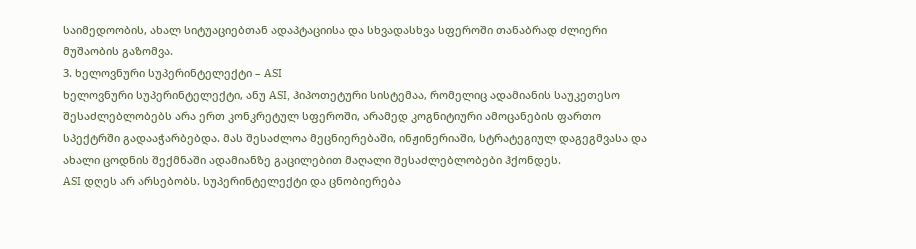საიმედოობის, ახალ სიტუაციებთან ადაპტაციისა და სხვადასხვა სფეროში თანაბრად ძლიერი მუშაობის გაზომვა.
3. ხელოვნური სუპერინტელექტი – ASI
ხელოვნური სუპერინტელექტი, ანუ ASI, ჰიპოთეტური სისტემაა, რომელიც ადამიანის საუკეთესო შესაძლებლობებს არა ერთ კონკრეტულ სფეროში, არამედ კოგნიტიური ამოცანების ფართო სპექტრში გადააჭარბებდა. მას შესაძლოა მეცნიერებაში, ინჟინერიაში, სტრატეგიულ დაგეგმვასა და ახალი ცოდნის შექმნაში ადამიანზე გაცილებით მაღალი შესაძლებლობები ჰქონდეს.
ASI დღეს არ არსებობს. სუპერინტელექტი და ცნობიერება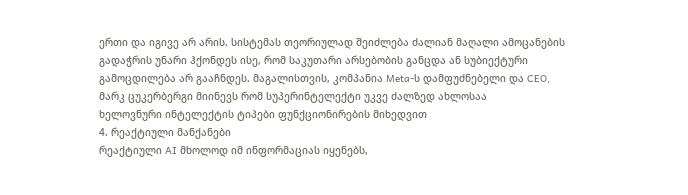ერთი და იგივე არ არის. სისტემას თეორიულად შეიძლება ძალიან მაღალი ამოცანების გადაჭრის უნარი ჰქონდეს ისე, რომ საკუთარი არსებობის განცდა ან სუბიექტური გამოცდილება არ გააჩნდეს. მაგალისთვის, კომპანია Meta-ს დამფუძნებელი და CEO, მარკ ცუკერბერგი მიინევს რომ სუპერინტელექტი უკვე ძალზედ ახლოსაა
ხელოვნური ინტელექტის ტიპები ფუნქციონირების მიხედვით
4. რეაქტიული მანქანები
რეაქტიული AI მხოლოდ იმ ინფორმაციას იყენებს,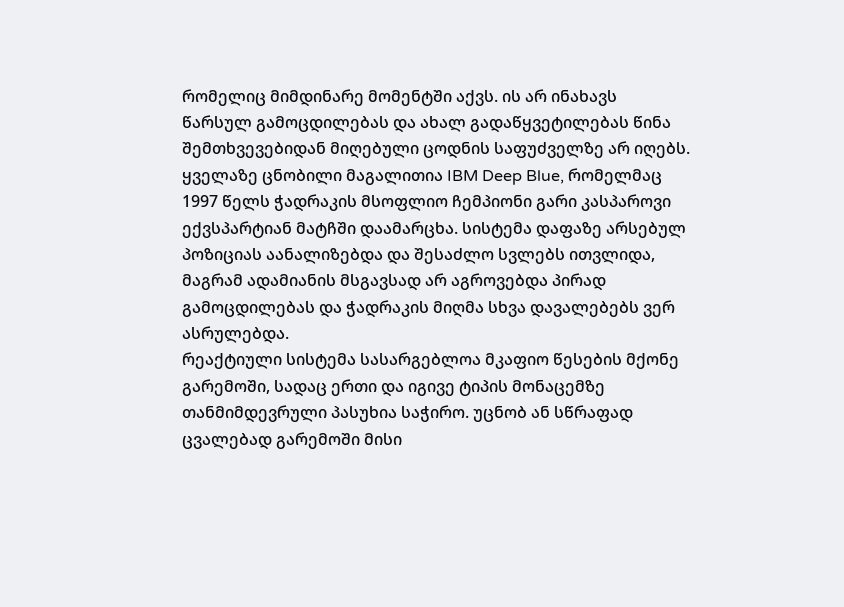რომელიც მიმდინარე მომენტში აქვს. ის არ ინახავს წარსულ გამოცდილებას და ახალ გადაწყვეტილებას წინა შემთხვევებიდან მიღებული ცოდნის საფუძველზე არ იღებს.
ყველაზე ცნობილი მაგალითია IBM Deep Blue, რომელმაც 1997 წელს ჭადრაკის მსოფლიო ჩემპიონი გარი კასპაროვი ექვსპარტიან მატჩში დაამარცხა. სისტემა დაფაზე არსებულ პოზიციას აანალიზებდა და შესაძლო სვლებს ითვლიდა, მაგრამ ადამიანის მსგავსად არ აგროვებდა პირად გამოცდილებას და ჭადრაკის მიღმა სხვა დავალებებს ვერ ასრულებდა.
რეაქტიული სისტემა სასარგებლოა მკაფიო წესების მქონე გარემოში, სადაც ერთი და იგივე ტიპის მონაცემზე თანმიმდევრული პასუხია საჭირო. უცნობ ან სწრაფად ცვალებად გარემოში მისი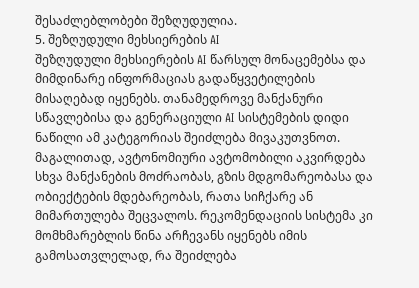შესაძლებლობები შეზღუდულია.
5. შეზღუდული მეხსიერების AI
შეზღუდული მეხსიერების AI წარსულ მონაცემებსა და მიმდინარე ინფორმაციას გადაწყვეტილების მისაღებად იყენებს. თანამედროვე მანქანური სწავლებისა და გენერაციული AI სისტემების დიდი ნაწილი ამ კატეგორიას შეიძლება მივაკუთვნოთ.
მაგალითად, ავტონომიური ავტომობილი აკვირდება სხვა მანქანების მოძრაობას, გზის მდგომარეობასა და ობიექტების მდებარეობას, რათა სიჩქარე ან მიმართულება შეცვალოს. რეკომენდაციის სისტემა კი მომხმარებლის წინა არჩევანს იყენებს იმის გამოსათვლელად, რა შეიძლება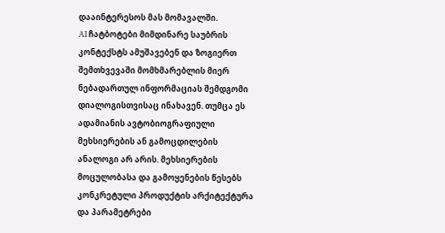დააინტერესოს მას მომავალში.
AI ჩატბოტები მიმდინარე საუბრის კონტექსტს ამუშავებენ და ზოგიერთ შემთხვევაში მომხმარებლის მიერ ნებადართულ ინფორმაციას შემდგომი დიალოგისთვისაც ინახავენ. თუმცა ეს ადამიანის ავტობიოგრაფიული მეხსიერების ან გამოცდილების ანალოგი არ არის. მეხსიერების მოცულობასა და გამოყენების წესებს კონკრეტული პროდუქტის არქიტექტურა და პარამეტრები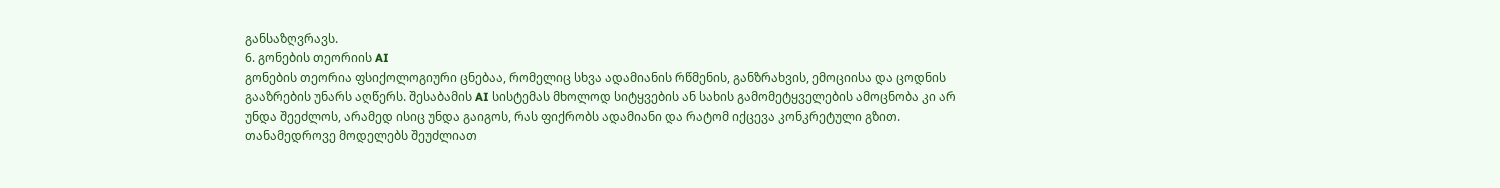განსაზღვრავს.
6. გონების თეორიის AI
გონების თეორია ფსიქოლოგიური ცნებაა, რომელიც სხვა ადამიანის რწმენის, განზრახვის, ემოციისა და ცოდნის გააზრების უნარს აღწერს. შესაბამის AI სისტემას მხოლოდ სიტყვების ან სახის გამომეტყველების ამოცნობა კი არ უნდა შეეძლოს, არამედ ისიც უნდა გაიგოს, რას ფიქრობს ადამიანი და რატომ იქცევა კონკრეტული გზით.
თანამედროვე მოდელებს შეუძლიათ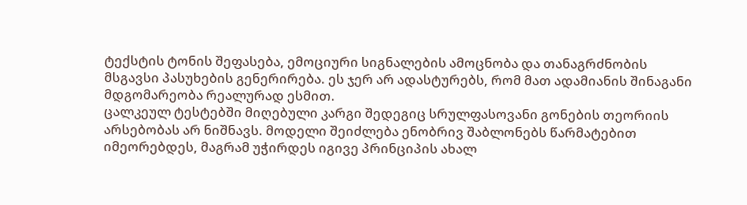ტექსტის ტონის შეფასება, ემოციური სიგნალების ამოცნობა და თანაგრძნობის მსგავსი პასუხების გენერირება. ეს ჯერ არ ადასტურებს, რომ მათ ადამიანის შინაგანი მდგომარეობა რეალურად ესმით.
ცალკეულ ტესტებში მიღებული კარგი შედეგიც სრულფასოვანი გონების თეორიის არსებობას არ ნიშნავს. მოდელი შეიძლება ენობრივ შაბლონებს წარმატებით იმეორებდეს, მაგრამ უჭირდეს იგივე პრინციპის ახალ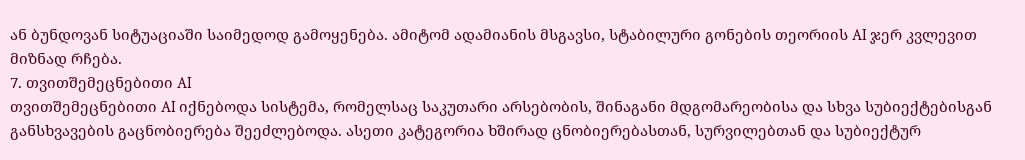ან ბუნდოვან სიტუაციაში საიმედოდ გამოყენება. ამიტომ ადამიანის მსგავსი, სტაბილური გონების თეორიის AI ჯერ კვლევით მიზნად რჩება.
7. თვითშემეცნებითი AI
თვითშემეცნებითი AI იქნებოდა სისტემა, რომელსაც საკუთარი არსებობის, შინაგანი მდგომარეობისა და სხვა სუბიექტებისგან განსხვავების გაცნობიერება შეეძლებოდა. ასეთი კატეგორია ხშირად ცნობიერებასთან, სურვილებთან და სუბიექტურ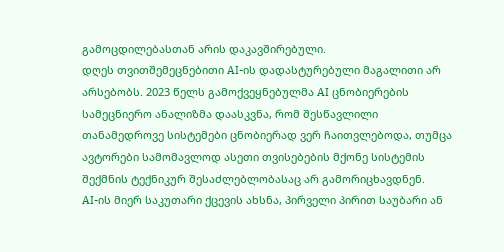გამოცდილებასთან არის დაკავშირებული.
დღეს თვითშემეცნებითი AI-ის დადასტურებული მაგალითი არ არსებობს. 2023 წელს გამოქვეყნებულმა AI ცნობიერების სამეცნიერო ანალიზმა დაასკვნა, რომ შესწავლილი თანამედროვე სისტემები ცნობიერად ვერ ჩაითვლებოდა, თუმცა ავტორები სამომავლოდ ასეთი თვისებების მქონე სისტემის შექმნის ტექნიკურ შესაძლებლობასაც არ გამორიცხავდნენ.
AI-ის მიერ საკუთარი ქცევის ახსნა, პირველი პირით საუბარი ან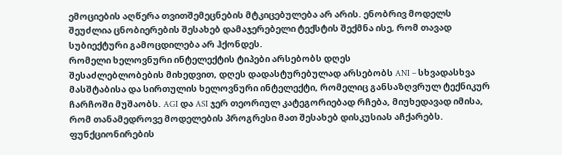ემოციების აღწერა თვითშემეცნების მტკიცებულება არ არის. ენობრივ მოდელს შეუძლია ცნობიერების შესახებ დამაჯერებელი ტექსტის შექმნა ისე, რომ თავად სუბიექტური გამოცდილება არ ჰქონდეს.
რომელი ხელოვნური ინტელექტის ტიპები არსებობს დღეს
შესაძლებლობების მიხედვით, დღეს დადასტურებულად არსებობს ANI – სხვადასხვა მასშტაბისა და სირთულის ხელოვნური ინტელექტი, რომელიც განსაზღვრულ ტექნიკურ ჩარჩოში მუშაობს. AGI და ASI ჯერ თეორიულ კატეგორიებად რჩება, მიუხედავად იმისა, რომ თანამედროვე მოდელების პროგრესი მათ შესახებ დისკუსიას აჩქარებს.
ფუნქციონირების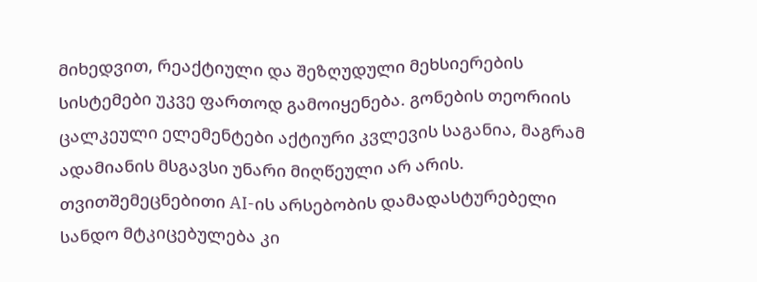მიხედვით, რეაქტიული და შეზღუდული მეხსიერების სისტემები უკვე ფართოდ გამოიყენება. გონების თეორიის ცალკეული ელემენტები აქტიური კვლევის საგანია, მაგრამ ადამიანის მსგავსი უნარი მიღწეული არ არის. თვითშემეცნებითი AI-ის არსებობის დამადასტურებელი სანდო მტკიცებულება კი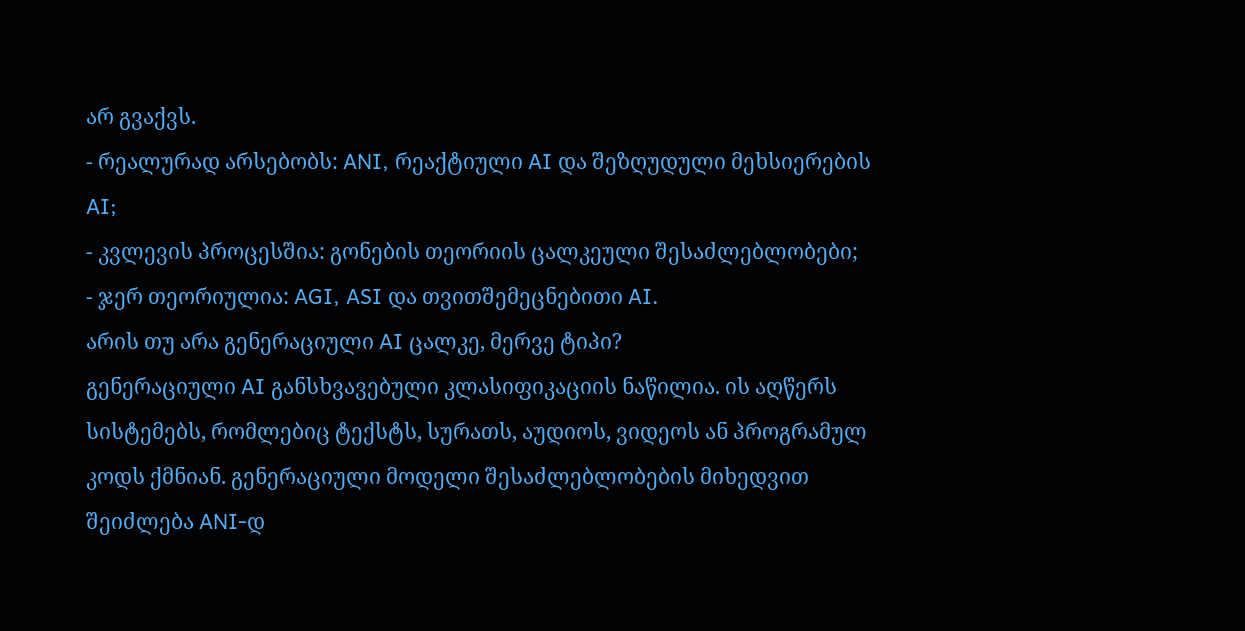არ გვაქვს.
- რეალურად არსებობს: ANI, რეაქტიული AI და შეზღუდული მეხსიერების AI;
- კვლევის პროცესშია: გონების თეორიის ცალკეული შესაძლებლობები;
- ჯერ თეორიულია: AGI, ASI და თვითშემეცნებითი AI.
არის თუ არა გენერაციული AI ცალკე, მერვე ტიპი?
გენერაციული AI განსხვავებული კლასიფიკაციის ნაწილია. ის აღწერს სისტემებს, რომლებიც ტექსტს, სურათს, აუდიოს, ვიდეოს ან პროგრამულ კოდს ქმნიან. გენერაციული მოდელი შესაძლებლობების მიხედვით შეიძლება ANI-დ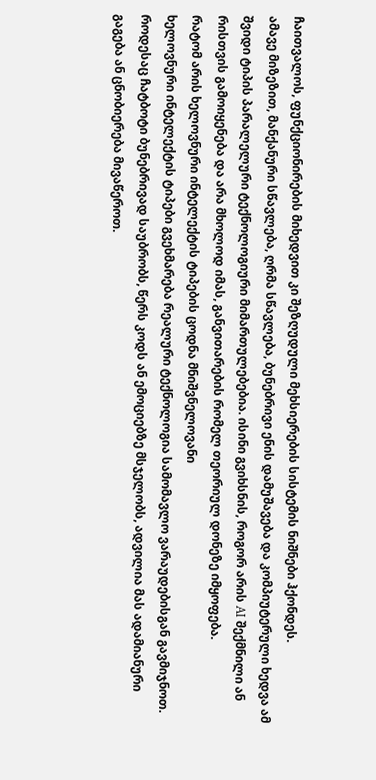ჩაითვალოს, ფუნქციონირების მიხედვით კი შეზღუდული მეხსიერების სისტემის ნიშნები ჰქონდეს.
ამავე მიზეზით, მანქანური სწავლება, ღრმა სწავლება, ბუნებრივი ენის დამუშავება და კომპიუტერული ხედვა ამ შვიდი ტიპის პარალელური ტექნოლოგიური მიმართულებებია. ისინი გვიხსნის, როგორ არის AI შექმნილი ან რისთვის გამოიყენება და არა მხოლოდ იმას, განვითარების რომელ თეორიულ დონეზე იმყოფება.
რატომ არის ხელოვნური ინტელექტის ტიპების ცოდნა მნიშვნელოვანი
ხელოვნური ინტელექტის ტიპები გვეხმარება რეალური ტექნოლოგია სამომავლო ვარაუდებისგან გავმიჯნოთ. როდესაც ჩატბოტი ბუნებრივად საუბრობს, წერს კოდს ან ემოციებზე მსჯელობს, ადვილია მას ადამიანური გაგება ან ცნობიერება მივაწეროთ.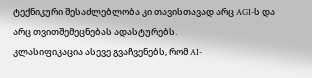ტექნიკური შესაძლებლობა კი თავისთავად არც AGI-ს და არც თვითშემეცნებას ადასტურებს.
კლასიფიკაცია ასევე გვაჩვენებს, რომ AI-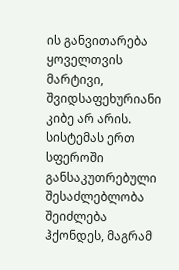ის განვითარება ყოველთვის მარტივი, შვიდსაფეხურიანი კიბე არ არის. სისტემას ერთ სფეროში განსაკუთრებული შესაძლებლობა შეიძლება ჰქონდეს, მაგრამ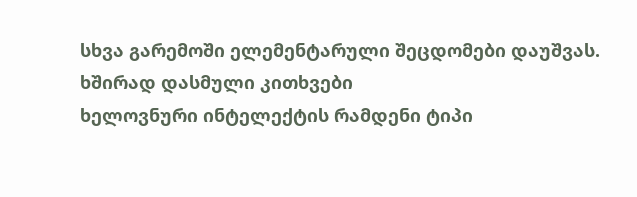სხვა გარემოში ელემენტარული შეცდომები დაუშვას.
ხშირად დასმული კითხვები
ხელოვნური ინტელექტის რამდენი ტიპი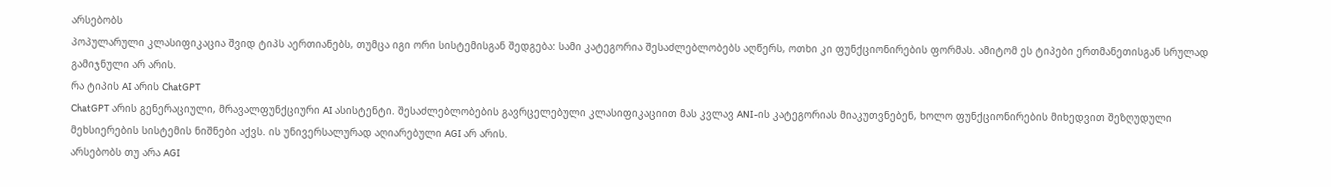არსებობს
პოპულარული კლასიფიკაცია შვიდ ტიპს აერთიანებს, თუმცა იგი ორი სისტემისგან შედგება: სამი კატეგორია შესაძლებლობებს აღწერს, ოთხი კი ფუნქციონირების ფორმას. ამიტომ ეს ტიპები ერთმანეთისგან სრულად გამიჯნული არ არის.
რა ტიპის AI არის ChatGPT
ChatGPT არის გენერაციული, მრავალფუნქციური AI ასისტენტი. შესაძლებლობების გავრცელებული კლასიფიკაციით მას კვლავ ANI-ის კატეგორიას მიაკუთვნებენ, ხოლო ფუნქციონირების მიხედვით შეზღუდული მეხსიერების სისტემის ნიშნები აქვს. ის უნივერსალურად აღიარებული AGI არ არის.
არსებობს თუ არა AGI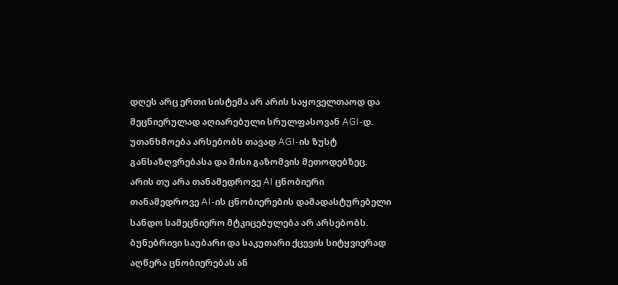დღეს არც ერთი სისტემა არ არის საყოველთაოდ და მეცნიერულად აღიარებული სრულფასოვან AGI-დ. უთანხმოება არსებობს თავად AGI-ის ზუსტ განსაზღვრებასა და მისი გაზომვის მეთოდებზეც.
არის თუ არა თანამედროვე AI ცნობიერი
თანამედროვე AI-ის ცნობიერების დამადასტურებელი სანდო სამეცნიერო მტკიცებულება არ არსებობს. ბუნებრივი საუბარი და საკუთარი ქცევის სიტყვიერად აღწერა ცნობიერებას ან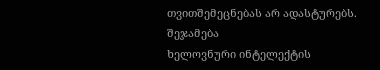თვითშემეცნებას არ ადასტურებს.
შეჯამება
ხელოვნური ინტელექტის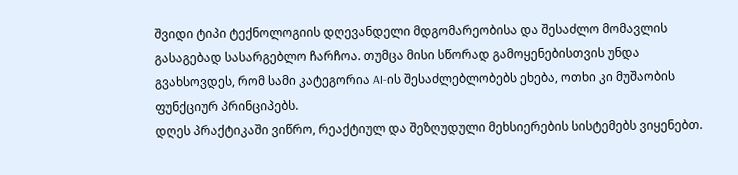შვიდი ტიპი ტექნოლოგიის დღევანდელი მდგომარეობისა და შესაძლო მომავლის გასაგებად სასარგებლო ჩარჩოა. თუმცა მისი სწორად გამოყენებისთვის უნდა გვახსოვდეს, რომ სამი კატეგორია AI-ის შესაძლებლობებს ეხება, ოთხი კი მუშაობის ფუნქციურ პრინციპებს.
დღეს პრაქტიკაში ვიწრო, რეაქტიულ და შეზღუდული მეხსიერების სისტემებს ვიყენებთ.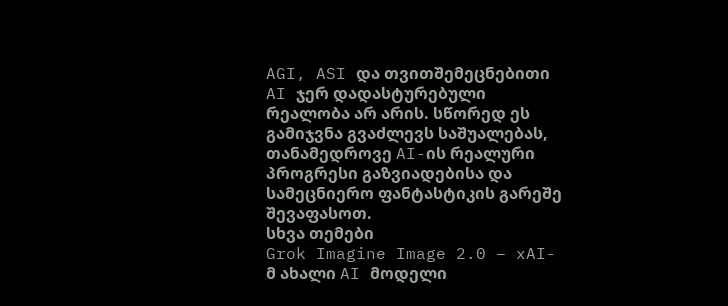AGI, ASI და თვითშემეცნებითი AI ჯერ დადასტურებული რეალობა არ არის. სწორედ ეს გამიჯვნა გვაძლევს საშუალებას, თანამედროვე AI-ის რეალური პროგრესი გაზვიადებისა და სამეცნიერო ფანტასტიკის გარეშე შევაფასოთ.
სხვა თემები
Grok Imagine Image 2.0 – xAI-მ ახალი AI მოდელი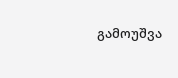გამოუშვა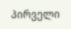პირველი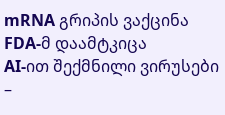mRNA გრიპის ვაქცინა FDA-მ დაამტკიცა
AI-ით შექმნილი ვირუსები –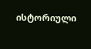ისტორიული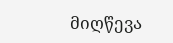მიღწევა